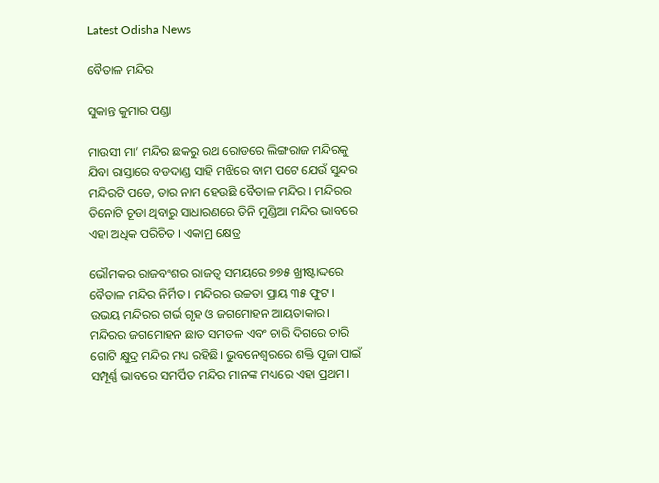Latest Odisha News

ବୈତାଳ ମନ୍ଦିର

ସୁକାନ୍ତ କୁମାର ପଣ୍ଡା

ମାଉସୀ ମା’ ମନ୍ଦିର ଛକରୁ ରଥ ରୋଡରେ ଲିଙ୍ଗରାଜ ମନ୍ଦିରକୁ ଯିବା ରାସ୍ତାରେ ବଡଦାଣ୍ଡ ସାହି ମଝିରେ ବାମ ପଟେ ଯେଉଁ ସୁନ୍ଦର ମନ୍ଦିରଟି ପଡେ, ତାର ନାମ ହେଉଛି ବୈତାଳ ମନ୍ଦିର । ମନ୍ଦିରର ତିନୋଟି ଚୂଡା ଥିବାରୁ ସାଧାରଣରେ ତିନି ମୁଣ୍ଡିଆ ମନ୍ଦିର ଭାବରେ ଏହା ଅଧିକ ପରିଚିତ । ଏକାମ୍ର କ୍ଷେତ୍ର

ଭୌମକର ରାଜବଂଶର ରାଜତ୍ବ ସମୟରେ ୭୭୫ ଖ୍ରୀଷ୍ଟାଦ୍ଦରେ ବୈତାଳ ମନ୍ଦିର ନିର୍ମିତ । ମନ୍ଦିରର ଉଚ୍ଚତା ପ୍ରାୟ ୩୫ ଫୁଟ । ଉଭୟ ମନ୍ଦିରର ଗର୍ଭ ଗୃହ ଓ ଜଗମୋହନ ଆୟତାକାର। ମନ୍ଦିରର ଜଗମୋହନ ଛାତ ସମତଳ ଏବଂ ଚାରି ଦିଗରେ ଚାରି ଗୋଟି କ୍ଷୁଦ୍ର ମନ୍ଦିର ମଧ୍ୟ ରହିଛି। ଭୁବନେଶ୍ବରରେ ଶକ୍ତି ପୂଜା ପାଇଁ ସମ୍ପୂର୍ଣ୍ଣ ଭାବରେ ସମର୍ପିତ ମନ୍ଦିର ମାନଙ୍କ ମଧ୍ୟରେ ଏହା ପ୍ରଥମ।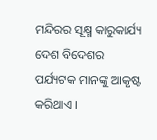ମନ୍ଦିରର ସୂକ୍ଷ୍ମ କାରୁକାର୍ଯ୍ୟ ଦେଶ ବିଦେଶର ପର୍ଯ୍ୟଟକ ମାନଙ୍କୁ ଆକୃଷ୍ଟ କରିଥାଏ ।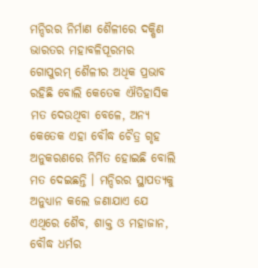ମନ୍ଦିରର ନିର୍ମାଣ ଶୈଳୀରେ ଦକ୍ଷିଣ ଭାରତର ମହାବଳିପୂରମର ଗୋପୁରମ୍‌ ଶୈଳୀର ଅଧିକ ପ୍ରଭାବ ରହିଛି ବୋଲି କେତେକ ଐତିହାସିକ ମତ ଦେଉଥିବା ବେଳେ, ଅନ୍ୟ କେତେକ ଏହା ବୌଦ୍ଧ ଚୈତ୍ର ଗୃହ ଅନୁକରଣରେ ନିର୍ମିତ ହୋଇଛି ବୋଲି ମତ ଦେଇଛନ୍ତି । ମନ୍ଦିରର ସ୍ଥାପତ୍ୟକୁ ଅନୁଧ୍ୟାନ କଲେ ଜଣାଯାଏ ଯେ ଏଥିରେ ଶୈବ, ଶାକ୍ତ ଓ ମହାଜାନ, ବୌଦ୍ଧ ଧର୍ମର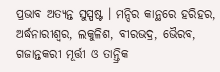ପ୍ରଭାବ ଅତ୍ୟନ୍ତ ସୁସ୍ପଷ୍ଟ । ମନ୍ଦିର କାନ୍ଥରେ ହରିହର, ଅର୍ଦ୍ଧନାରୀଶ୍ବର, ଲକୁଳିଶ, ବୀରଭଦ୍ର, ଭୈରବ, ଗଜାନ୍ତକରୀ ମୂର୍ତ୍ତୀ ଓ ତାନ୍ତ୍ରିକ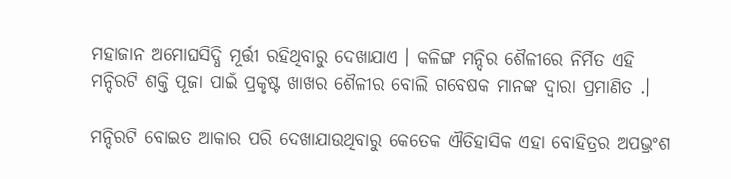ମହାଜାନ ଅମୋଘସିଦ୍ଧି ମୂର୍ତ୍ତୀ ରହିଥିବାରୁ ଦେଖାଯାଏ । କଳିଙ୍ଗ ମନ୍ଦିର ଶୈଳୀରେ ନିର୍ମିତ ଏହି ମନ୍ଦିରଟି ଶକ୍ତି ପୂଜା ପାଇଁ ପ୍ରକୃଷ୍ଟ ଖାଖର ଶୈଳୀର ବୋଲି ଗବେଷକ ମାନଙ୍କ ଦ୍ୱାରା ପ୍ରମାଣିତ .।

ମନ୍ଦିରଟି ବୋଇତ ଆକାର ପରି ଦେଖାଯାଉଥିବାରୁ କେତେକ ଐତିହାସିକ ଏହା ବୋହିତ୍ରର ଅପଭ୍ରଂଶ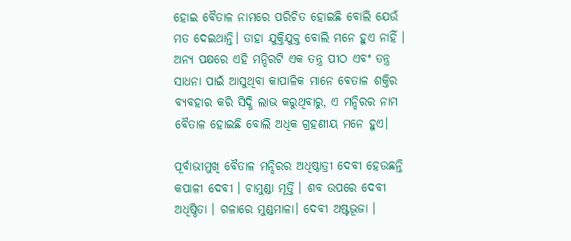ହୋଇ ବୈତାଳ ନାମରେ ପରିଚିତ ହୋଇଛି ବୋଲି ଯେଉଁ ମତ ଦେଇଥାନ୍ତି। ତାହା ଯୁକ୍ତିଯୁକ୍ତ ବୋଲି ମନେ ହୁଏ ନାହିଁ । ଅନ୍ୟ ପକ୍ଷରେ ଏହି ମନ୍ଦିରଟି ଏକ ତନ୍ତ୍ର ପୀଠ ଏବଂ ତନ୍ତ୍ର ସାଧନା ପାଇଁ ଆସୁଥିବା କାପାଳିକ ମାନେ ବେତାଳ ଶକ୍ତିର ବ୍ୟବହାର କରି ସିଦ୍ଧି ଲାଭ କରୁଥିବାରୁ, ଏ ମନ୍ଦିରର ନାମ ବୈତାଳ ହୋଇଛି ବୋଲି ଅଧିକ ଗ୍ରହଣୀୟ ମନେ ହୁଏ।

ପୂର୍ବାଭୀମୁଖି ବୈତାଳ ମନ୍ଦିରର ଅଧିଷ୍ଠାତ୍ରୀ ଦେବୀ ହେଉଛନ୍ତି କପାଳୀ ଦେବୀ । ଚାମୁଣ୍ଡା ମୂର୍ତ୍ତି । ଶବ ଉପରେ ଦେବୀ ଅଧିଷ୍ଠିତା । ଗଳାରେ ମୁଣ୍ଡମାଳା। ଦେବୀ ଅଷ୍ଟଭୂଜା ।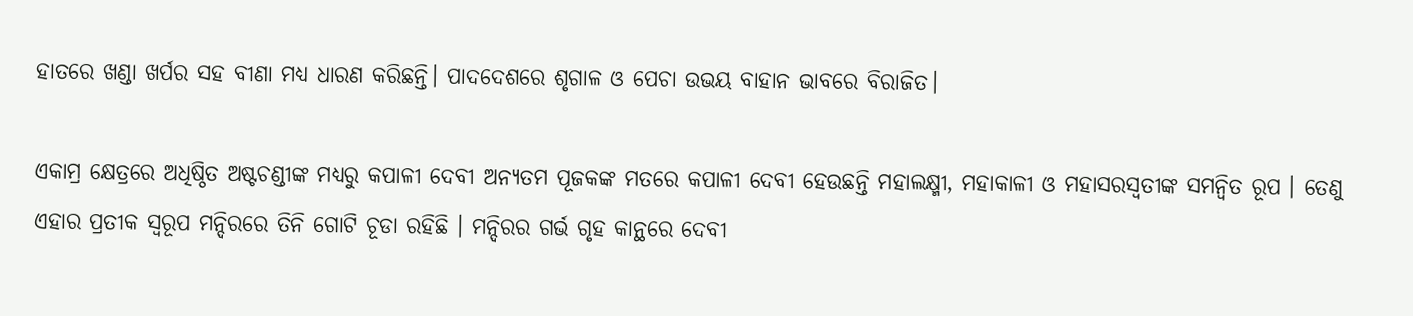ହାତରେ ଖଣ୍ଡା ଖର୍ପର ସହ ବୀଣା ମଧ୍ୟ ଧାରଣ କରିଛନ୍ତି। ପାଦଦେଶରେ ଶୃଗାଳ ଓ ପେଚା ଉଭୟ ବାହାନ ଭାବରେ ବିରାଜିତ।

ଏକାମ୍ର କ୍ଷେତ୍ରରେ ଅଧିଷ୍ଠିତ ଅଷ୍ଟଚଣ୍ଡୀଙ୍କ ମଧ୍ୟରୁ କପାଳୀ ଦେବୀ ଅନ୍ୟତମ ପୂଜକଙ୍କ ମତରେ କପାଳୀ ଦେବୀ ହେଉଛନ୍ତି ମହାଲକ୍ଷ୍ମୀ, ମହାକାଳୀ ଓ ମହାସରସ୍ବତୀଙ୍କ ସମନ୍ବିତ ରୂପ । ତେଣୁ ଏହାର ପ୍ରତୀକ ସ୍ବରୂପ ମନ୍ଦିରରେ ତିନି ଗୋଟି ଚୂଡା ରହିଛି । ମନ୍ଦିରର ଗର୍ଭ ଗୃହ କାନ୍ଥରେ ଦେବୀ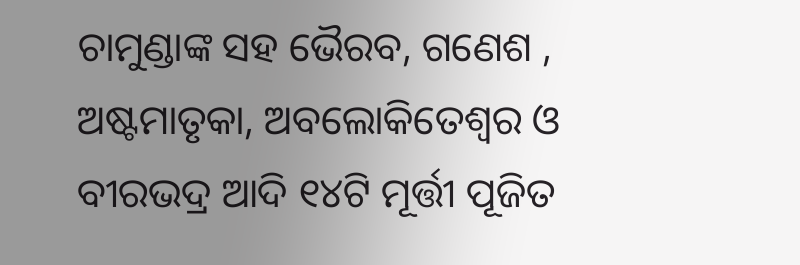ଚାମୁଣ୍ଡାଙ୍କ ସହ ଭୈରବ, ଗଣେଶ , ଅଷ୍ଟମାତୃକା, ଅବଲୋକିତେଶ୍ବର ଓ ବୀରଭଦ୍ର ଆଦି ୧୪ଟି ମୂର୍ତ୍ତୀ ପୂଜିତ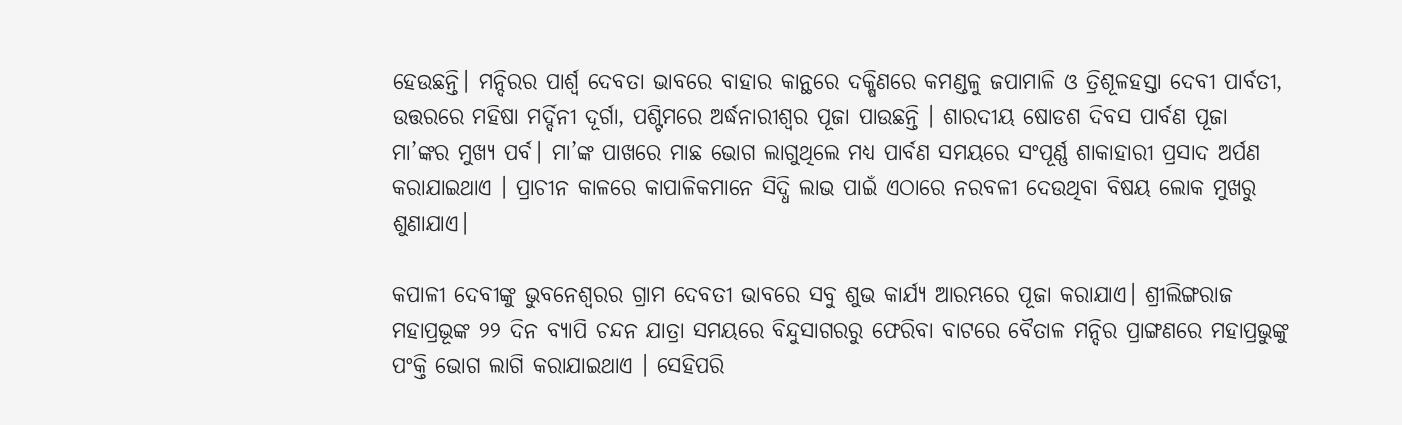ହେଉଛନ୍ତି। ମନ୍ଦିରର ପାର୍ଶ୍ବ ଦେବତା ଭାବରେ ବାହାର କାନ୍ଥରେ ଦକ୍ଷିଣରେ କମଣ୍ଡଳୁ ଜପାମାଳି ଓ ତ୍ରିଶୂଳହସ୍ତା ଦେବୀ ପାର୍ବତୀ, ଉତ୍ତରରେ ମହିଷା ମର୍ଦ୍ଦିନୀ ଦୂର୍ଗା, ପଶ୍ଟିମରେ ଅର୍ଦ୍ଧନାରୀଶ୍ବର ପୂଜା ପାଉଛନ୍ତି । ଶାରଦୀୟ ଷୋଡଶ ଦିବସ ପାର୍ବଣ ପୂଜା ମା’ଙ୍କର ମୁଖ୍ୟ ପର୍ବ। ମା’ଙ୍କ ପାଖରେ ମାଛ ଭୋଗ ଲାଗୁଥିଲେ ମଧ୍ୟ ପାର୍ବଣ ସମୟରେ ସଂପୂର୍ଣ୍ଣ ଶାକାହାରୀ ପ୍ରସାଦ ଅର୍ପଣ କରାଯାଇଥାଏ । ପ୍ରାଚୀନ କାଳରେ କାପାଳିକମାନେ ସିଦ୍ଧି ଲାଭ ପାଇଁ ଏଠାରେ ନରବଳୀ ଦେଉଥିବା ବିଷୟ ଲୋକ ମୁଖରୁ ଶୁଣାଯାଏ।

କପାଳୀ ଦେବୀଙ୍କୁ ଭୁବନେଶ୍ବରର ଗ୍ରାମ ଦେବତୀ ଭାବରେ ସବୁ ଶୁଭ କାର୍ଯ୍ୟ ଆରମ୍ଭରେ ପୂଜା କରାଯାଏ। ଶ୍ରୀଲିଙ୍ଗରାଜ ମହାପ୍ରଭୂଙ୍କ ୨୨ ଦିନ ବ୍ୟାପି ଚନ୍ଦନ ଯାତ୍ରା ସମୟରେ ବିନ୍ଦୁସାଗରରୁ ଫେରିବା ବାଟରେ ବୈତାଳ ମନ୍ଦିର ପ୍ରାଙ୍ଗଣରେ ମହାପ୍ରଭୁଙ୍କୁ ପଂକ୍ତି ଭୋଗ ଲାଗି କରାଯାଇଥାଏ । ସେହିପରି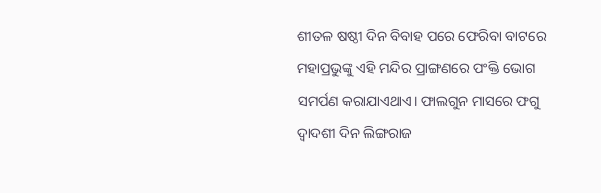ଶୀତଳ ଷଷ୍ଠୀ ଦିନ ବିବାହ ପରେ ଫେରିବା ବାଟରେ ମହାପ୍ରଭୁଙ୍କୁ ଏହି ମନ୍ଦିର ପ୍ରାଙ୍ଗଣରେ ପଂକ୍ତି ଭୋଗ ସମର୍ପଣ କରାଯାଏଥାଏ। ଫାଲଗୁନ ମାସରେ ଫଗୁ ଦ୍ବାଦଶୀ ଦିନ ଲିଙ୍ଗରାଜ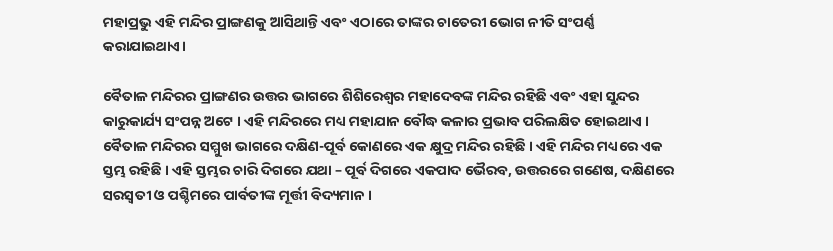ମହାପ୍ରଭୁ ଏହି ମନ୍ଦିର ପ୍ରାଙ୍ଗଣକୁ ଆସିଥାନ୍ତି ଏବଂ ଏଠାରେ ତାଙ୍କର ଚାତେରୀ ଭୋଗ ନୀତି ସଂପର୍ଣ୍ଣ କରାଯାଇଥାଏ।

ବୈତାଳ ମନ୍ଦିରର ପ୍ରାଙ୍ଗଣର ଉତ୍ତର ଭାଗରେ ଶିଶିରେଶ୍ବର ମହାଦେବଙ୍କ ମନ୍ଦିର ରହିଛି ଏବଂ ଏହା ସୁନ୍ଦର କାରୁକାର୍ଯ୍ୟ ସଂପନ୍ନ ଅଟେ । ଏହି ମନ୍ଦିରରେ ମଧ୍ୟ ମହାଯାନ ବୌଦ୍ଧ କଳାର ପ୍ରଭାବ ପରିଲକ୍ଷିତ ହୋଇଥାଏ । ବୈତାଳ ମନ୍ଦିରର ସମ୍ମୁଖ ଭାଗରେ ଦକ୍ଷିଣ-ପୂର୍ବ କୋଣରେ ଏକ କ୍ଷୁଦ୍ର ମନ୍ଦିର ରହିଛି । ଏହି ମନ୍ଦିର ମଧ୍ୟରେ ଏକ ସ୍ତମ୍ଭ ରହିଛି । ଏହି ସ୍ତମ୍ଭର ଚାରି ଦିଗରେ ଯଥା – ପୂର୍ବ ଦିଗରେ ଏକପାଦ ଭୈରବ, ଉତ୍ତରରେ ଗଣେଷ, ଦକ୍ଷିଣରେ ସରସ୍ବତୀ ଓ ପଶ୍ଚିମରେ ପାର୍ବତୀଙ୍କ ମୂର୍ତ୍ତୀ ବିଦ୍ୟମାନ ।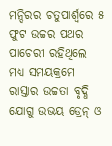ମନ୍ଦିରର ଚତୁପାର୍ଶ୍ବରେ ୫ ଫୁଟ ଉଚ୍ଚର ପଥର ପାଚେରୀ ରହିଥିଲେ ମଧ୍ୟ ସମୟକ୍ରମେ ରାସ୍ତାର ଉଚ୍ଚତା ବୃଦ୍ଧି ଯୋଗୁ ଉଭୟ ଡ୍ରେନ୍‌ ଓ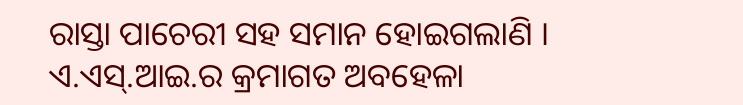ରାସ୍ତା ପାଚେରୀ ସହ ସମାନ ହୋଇଗଲାଣି । ଏ.ଏସ୍‌.ଆଇ.ର କ୍ରମାଗତ ଅବହେଳା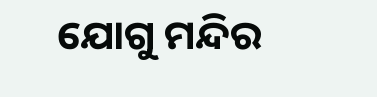ଯୋଗୁ ମନ୍ଦିର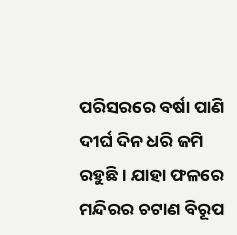ପରିସରରେ ବର୍ଷା ପାଣି ଦୀର୍ଘ ଦିନ ଧରି ଜମି ରହୁଛି । ଯାହା ଫଳରେ ମନ୍ଦିରର ଚଟାଣ ବିରୂପ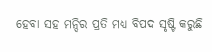ହେବା ସହ ମନ୍ଦିର ପ୍ରତି ମଧ୍ୟ ବିପଦ ସୃଷ୍ଟି କରୁଛି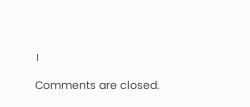।

Comments are closed.